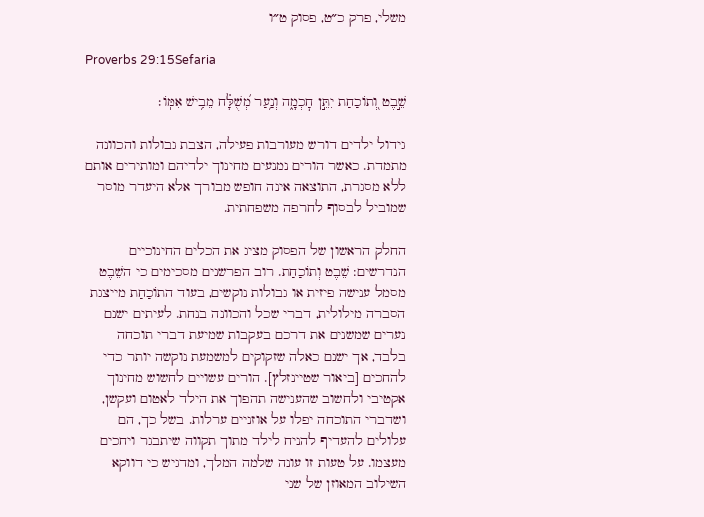משלי, פרק כ״ט, פסוק ט״ו

Proverbs 29:15Sefaria

שֵׁ֣בֶט וְ֭תוֹכַחַת יִתֵּ֣ן חׇכְמָ֑ה וְנַ֥עַר מְ֝שֻׁלָּ֗ח מֵבִ֥ישׁ אִמּֽוֹ׃

גידול ילדים דורש מעורבות פעילה, הצבת גבולות והכוונה מתמדת. כאשר הורים נמנעים מחינוך ילדיהם ומותירים אותם ללא מסגרת, התוצאה אינה חופש מבורך אלא היעדר מוסר שמוביל לבסוף לחרפה משפחתית.

החלק הראשון של הפסוק מציג את הכלים החינוכיים הנדרשים: שֵׁבֶט וְתוֹכַחַת. רוב הפרשנים מסכימים כי השֵׁבֶט מסמל ענישה פיזית או גבולות נוקשים, בעוד התוֹכַחַת מייצגת הסברה מילולית, דברי שכל והכוונה בנחת. לעיתים ישנם נערים שמשנים את דרכם בעקבות שמיעת דברי תוכחה בלבד, אך ישנם כאלה שזקוקים למשמעת נוקשה יותר כדי להחכים [ביאור שטיינזלץ]. הורים עשויים לחשוש מחינוך אקטיבי ולחשוב שהענישה תהפוך את הילד לאטום ועקשן, ושדברי התוכחה יפלו על אוזניים ערלות. בשל כך, הם עלולים להעדיף להניח לילד מתוך תקווה שיתבגר ויחכים מעצמו. על טעות זו עונה שלמה המלך, ומדגיש כי דווקא השילוב המאוזן של שני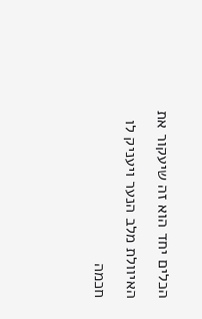הכלים יחד הוא זה שיעקור את האיוולת מלב הנער ויעניק לו חכמה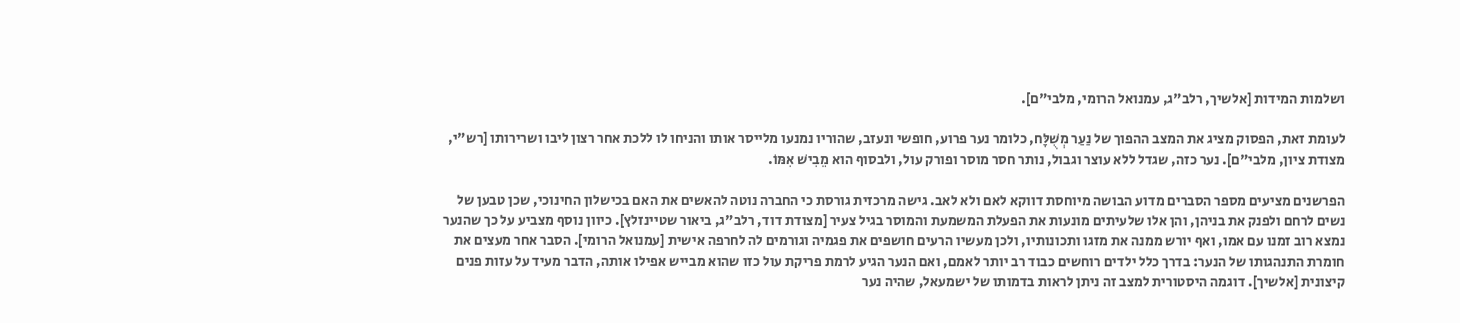ושלמות המידות [אלשיך, רלב"ג, עמנואל הרומי, מלבי"ם].

לעומת זאת, הפסוק מציג את המצב ההפוך של נַעַר מְשֻׁלָּח, כלומר נער פרוע, חופשי ונעזב, שהוריו נמנעו מלייסר אותו והניחו לו ללכת אחר רצון ליבו ושרירותו [רש"י, מצודת ציון, מלבי"ם]. נער כזה, שגדל ללא עוצר וגבול, נותר חסר מוסר ופורק עול, ולבסוף הוא מֵבִישׁ אִמּוֹ.

הפרשנים מציעים מספר הסברים מדוע הבושה מיוחסת דווקא לאם ולא לאב. גישה מרכזית גורסת כי החברה נוטה להאשים את האם בכישלון החינוכי, שכן טבען של נשים לרחם ולפנק את בניהן, והן אלו שלעיתים מונעות את הפעלת המשמעת והמוסר בגיל צעיר [מצודת דוד, רלב"ג, ביאור שטיינזלץ]. כיוון נוסף מצביע על כך שהנער נמצא רוב זמנו עם אמו, ואף יורש ממנה את מזגו ותכונותיו, ולכן מעשיו הרעים חושפים את פגמיה וגורמים לה לחרפה אישית [עמנואל הרומי]. הסבר אחר מעצים את חומרת התנהגותו של הנער: בדרך כלל ילדים רוחשים כבוד רב יותר לאמם, ואם הנער הגיע לרמת פריקת עול כזו שהוא מבייש אפילו אותה, הדבר מעיד על עזות פנים קיצונית [אלשיך]. דוגמה היסטורית למצב זה ניתן לראות בדמותו של ישמעאל, שהיה נער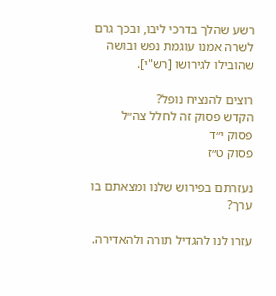רשע שהלך בדרכי ליבו, ובכך גרם לשרה אמנו עוגמת נפש ובושה שהובילו לגירושו [רש"י].

רוצים להנציח נופל?
הקדש פסוק זה לחלל צה״ל
פסוק י״ד
פסוק ט״ז

נעזרתם בפירוש שלנו ומצאתם בו ערך?

עזרו לנו להגדיל תורה ולהאדירה.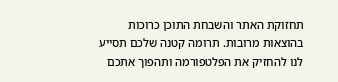תחזוקת האתר והשבחת התוכן כרוכות בהוצאות מרובות. תרומה קטנה שלכם תסייע לנו להחזיק את הפלטפורמה ותהפוך אתכם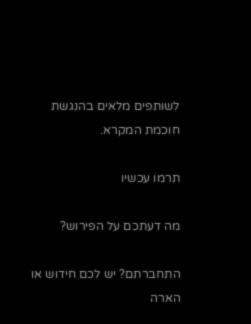לשותפים מלאים בהנגשת חוכמת המקרא.

תרמו עכשיו

מה דעתכם על הפירוש?

התחברתם? יש לכם חידוש או הארה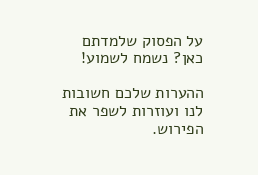על הפסוק שלמדתם כאן? נשמח לשמוע!

ההערות שלכם חשובות לנו ועוזרות לשפר את הפירוש.